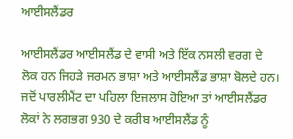ਆਈਸਲੈਂਡਰ

ਆਈਸਲੈਂਡਰ ਆਈਸਲੈਂਡ ਦੇ ਵਾਸੀ ਅਤੇ ਇੱਕ ਨਸਲੀ ਵਰਗ ਦੇ ਲੋਕ ਹਨ ਜਿਹੜੇ ਜਰਮਨ ਭਾਸ਼ਾ ਅਤੇ ਆਈਸਲੈਂਡ ਭਾਸ਼ਾ ਬੋਲਦੇ ਹਨ। ਜਦੋਂ ਪਾਰਲੀਮੈਂਟ ਦਾ ਪਹਿਲਾ ਇਜਲਾਸ ਹੋਇਆ ਤਾਂ ਆਈਸਲੈਂਡਰ ਲੋਕਾਂ ਨੇ ਲਗਭਗ 930 ਦੇ ਕਰੀਬ ਆਈਸਲੈਂਡ ਨੂੰ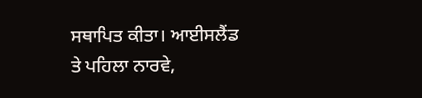ਸਥਾਪਿਤ ਕੀਤਾ। ਆਈਸਲੈਂਡ ਤੇ ਪਹਿਲਾ ਨਾਰਵੇ,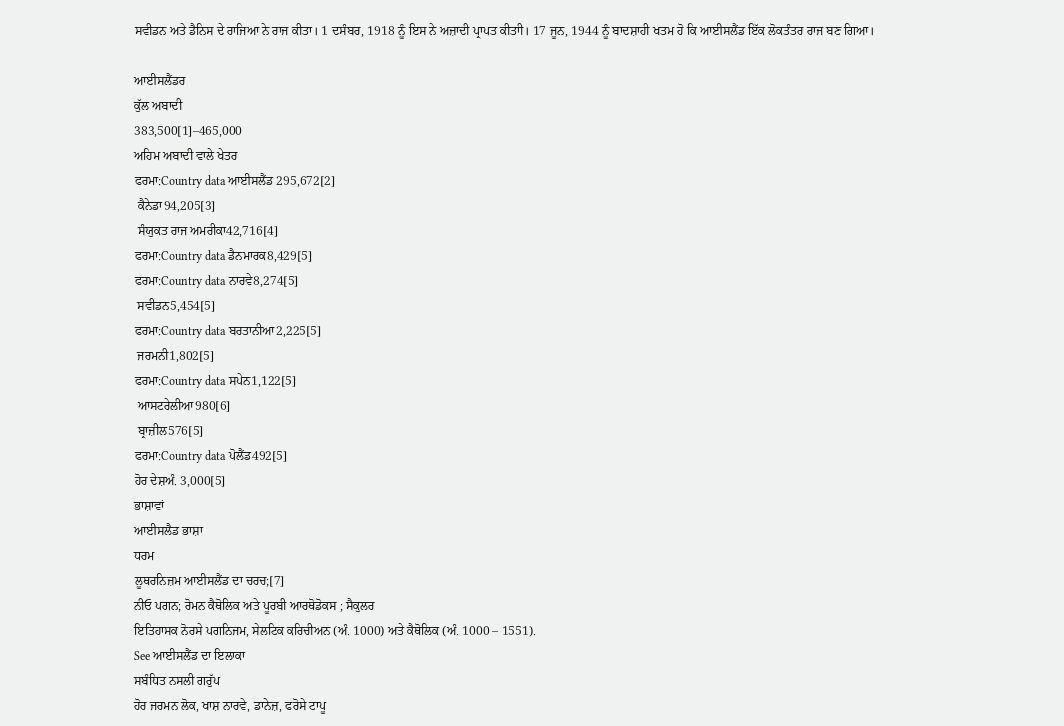ਸਵੀਡਨ ਅਤੇ ਡੈਨਿਸ ਦੇ ਰਾਜਿਆ ਨੇ ਰਾਜ ਕੀਤਾ। 1 ਦਸੰਬਰ, 1918 ਨੂੰ ਇਸ ਨੇ ਅਜ਼ਾਦੀ ਪ੍ਰਾਪਤ ਕੀਤਾੀ। 17 ਜੂਨ, 1944 ਨੂੰ ਬਾਦਸ਼ਾਹੀ ਖਤਮ ਹੋ ਕਿ ਆਈਸਲੈਂਡ ਇੱਕ ਲੋਕਤੰਤਰ ਰਾਜ ਬਣ ਗਿਆ।

ਆਈਸਲੈਂਡਰ
ਕੁੱਲ ਅਬਾਦੀ
383,500[1]–465,000
ਅਹਿਮ ਅਬਾਦੀ ਵਾਲੇ ਖੇਤਰ
ਫਰਮਾ:Country data ਆਈਸਲੈਂਡ 295,672[2]
 ਕੈਨੇਡਾ94,205[3]
 ਸੰਯੁਕਤ ਰਾਜ ਅਮਰੀਕਾ42,716[4]
ਫਰਮਾ:Country data ਡੈਨਮਾਰਕ8,429[5]
ਫਰਮਾ:Country data ਨਾਰਵੇ8,274[5]
 ਸਵੀਡਨ5,454[5]
ਫਰਮਾ:Country data ਬਰਤਾਨੀਆ2,225[5]
 ਜਰਮਨੀ1,802[5]
ਫਰਮਾ:Country data ਸਪੇਨ1,122[5]
 ਆਸਟਰੇਲੀਆ980[6]
 ਬ੍ਰਾਜ਼ੀਲ576[5]
ਫਰਮਾ:Country data ਪੋਲੈਂਡ492[5]
ਹੋਰ ਦੇਸ਼ਅੰ. 3,000[5]
ਭਾਸ਼ਾਵਾਂ
ਆਈਸਲੈਡ ਭਾਸ਼ਾ
ਧਰਮ
ਲੂਥਰਨਿਜ਼ਮ ਆਈਸਲੈਂਡ ਦਾ ਚਰਚ;[7]
ਨੀਓ ਪਗਨ; ਰੋਮਨ ਕੈਥੋਲਿਕ ਅਤੇ ਪੂਰਬੀ ਆਰਥੋਡੋਕਸ ; ਸੈਕੁਲਰ
ਇਤਿਹਾਸਕ ਨੋਰਸੇ ਪਗਨਿਜਮ, ਸੇਲਟਿਕ ਕਰਿਚੀਅਨ (ਅੰ. 1000) ਅਤੇ ਕੈਥੋਲਿਕ (ਅੰ. 1000 – 1551).
See ਆਈਸਲੈਂਡ ਦਾ ਇਲਾਕਾ
ਸਬੰਧਿਤ ਨਸਲੀ ਗਰੁੱਪ
ਹੋਰ ਜਰਮਨ ਲੋਕ, ਖਾਸ਼ ਨਾਰਵੇ, ਡਾਨੇਜ਼, ਫਰੋਸੇ ਟਾਪੂ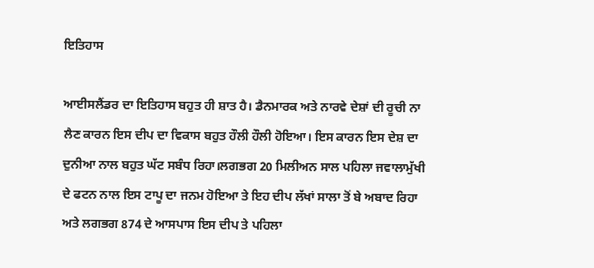ਇਤਿਹਾਸ

ਆਈਸਲੈਂਡਰ ਦਾ ਇਤਿਹਾਸ ਬਹੁਤ ਹੀ ਸ਼ਾਤ ਹੈ। ਡੈਨਮਾਰਕ ਅਤੇ ਨਾਰਵੇ ਦੇਸ਼ਾਂ ਦੀ ਰੂਚੀ ਨਾ ਲੈਣ ਕਾਰਨ ਇਸ ਦੀਪ ਦਾ ਵਿਕਾਸ ਬਹੁਤ ਹੌਲੀ ਹੌਲੀ ਹੋਇਆ। ਇਸ ਕਾਰਨ ਇਸ ਦੇਸ਼ ਦਾ ਦੁਨੀਆ ਨਾਲ ਬਹੁਤ ਘੱਟ ਸਬੰਧ ਰਿਹਾ।ਲਗਭਗ 20 ਮਿਲੀਅਨ ਸਾਲ ਪਹਿਲਾ ਜਵਾਲਾਮੁੱਖੀ ਦੇ ਫਟਨ ਨਾਲ ਇਸ ਟਾਪੂ ਦਾ ਜਨਮ ਹੋਇਆ ਤੇ ਇਹ ਦੀਪ ਲੱਖਾਂ ਸਾਲਾ ਤੋਂ ਬੇ ਅਬਾਦ ਰਿਹਾ ਅਤੇ ਲਗਭਗ 874 ਦੇ ਆਸਪਾਸ ਇਸ ਦੀਪ ਤੇ ਪਹਿਲਾ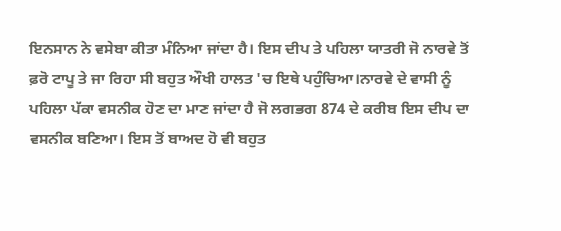ਇਨਸਾਨ ਨੇ ਵਸੇਬਾ ਕੀਤਾ ਮੰਨਿਆ ਜਾਂਦਾ ਹੈ। ਇਸ ਦੀਪ ਤੇ ਪਹਿਲਾ ਯਾਤਰੀ ਜੋ ਨਾਰਵੇ ਤੋਂ ਫ਼ਰੋ ਟਾਪੂ ਤੇ ਜਾ ਰਿਹਾ ਸੀ ਬਹੁਤ ਔਖੀ ਹਾਲਤ 'ਚ ਇਥੇ ਪਹੁੰਚਿਆ।ਨਾਰਵੇ ਦੇ ਵਾਸੀ ਨੂੰ ਪਹਿਲਾ ਪੱਕਾ ਵਸਨੀਕ ਹੋਣ ਦਾ ਮਾਣ ਜਾਂਦਾ ਹੈ ਜੋ ਲਗਭਗ 874 ਦੇ ਕਰੀਬ ਇਸ ਦੀਪ ਦਾ ਵਸਨੀਕ ਬਣਿਆ। ਇਸ ਤੋਂ ਬਾਅਦ ਹੋ ਵੀ ਬਹੁਤ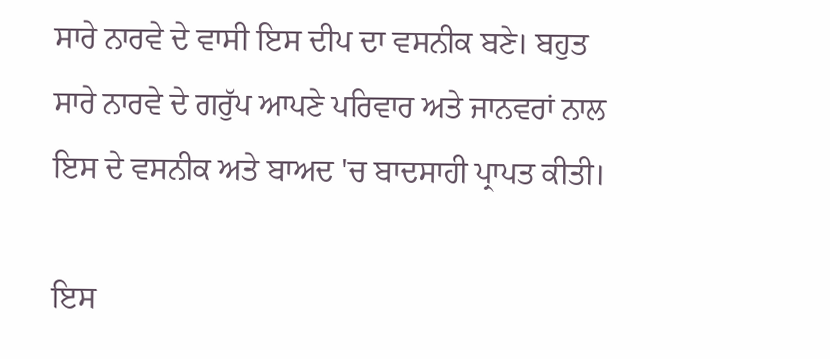ਸਾਰੇ ਨਾਰਵੇ ਦੇ ਵਾਸੀ ਇਸ ਦੀਪ ਦਾ ਵਸਨੀਕ ਬਣੇ। ਬਹੁਤ ਸਾਰੇ ਨਾਰਵੇ ਦੇ ਗਰੁੱਪ ਆਪਣੇ ਪਰਿਵਾਰ ਅਤੇ ਜਾਨਵਰਾਂ ਨਾਲ ਇਸ ਦੇ ਵਸਨੀਕ ਅਤੇ ਬਾਅਦ 'ਚ ਬਾਦਸਾਹੀ ਪ੍ਰਾਪਤ ਕੀਤੀ।

ਇਸ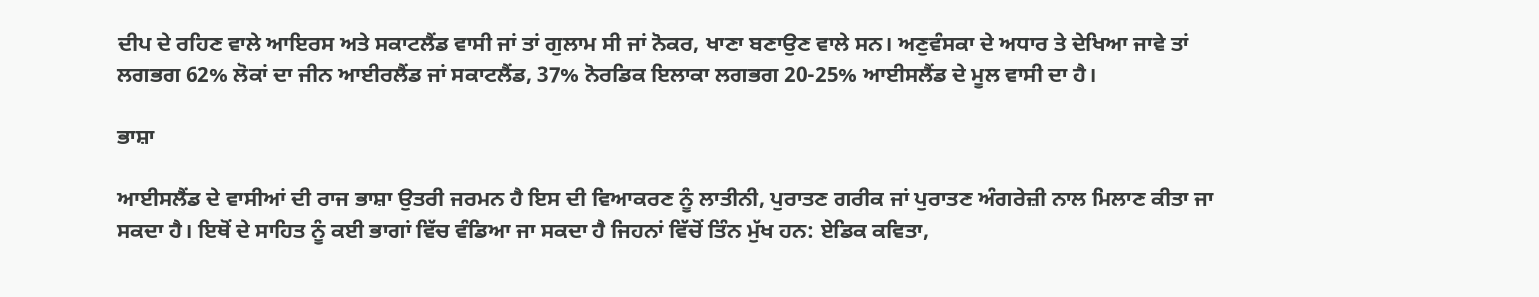ਦੀਪ ਦੇ ਰਹਿਣ ਵਾਲੇ ਆਇਰਸ ਅਤੇ ਸਕਾਟਲੈਂਡ ਵਾਸੀ ਜਾਂ ਤਾਂ ਗੁਲਾਮ ਸੀ ਜਾਂ ਨੋਕਰ, ਖਾਣਾ ਬਣਾਉਣ ਵਾਲੇ ਸਨ। ਅਣੁਵੰਸਕਾ ਦੇ ਅਧਾਰ ਤੇ ਦੇਖਿਆ ਜਾਵੇ ਤਾਂ ਲਗਭਗ 62% ਲੋਕਾਂ ਦਾ ਜੀਨ ਆਈਰਲੈਂਡ ਜਾਂ ਸਕਾਟਲੈਂਡ, 37% ਨੋਰਡਿਕ ਇਲਾਕਾ ਲਗਭਗ 20-25% ਆਈਸਲੈਂਡ ਦੇ ਮੂਲ ਵਾਸੀ ਦਾ ਹੈ।

ਭਾਸ਼ਾ

ਆਈਸਲੈਂਡ ਦੇ ਵਾਸੀਆਂ ਦੀ ਰਾਜ ਭਾਸ਼ਾ ਉਤਰੀ ਜਰਮਨ ਹੈ ਇਸ ਦੀ ਵਿਆਕਰਣ ਨੂੰ ਲਾਤੀਨੀ, ਪੁਰਾਤਣ ਗਰੀਕ ਜਾਂ ਪੁਰਾਤਣ ਅੰਗਰੇਜ਼ੀ ਨਾਲ ਮਿਲਾਣ ਕੀਤਾ ਜਾ ਸਕਦਾ ਹੈ। ਇਥੋਂ ਦੇ ਸਾਹਿਤ ਨੂੰ ਕਈ ਭਾਗਾਂ ਵਿੱਚ ਵੰਡਿਆ ਜਾ ਸਕਦਾ ਹੈ ਜਿਹਨਾਂ ਵਿੱਚੋਂ ਤਿੰਨ ਮੁੱਖ ਹਨ: ਏਡਿਕ ਕਵਿਤਾ,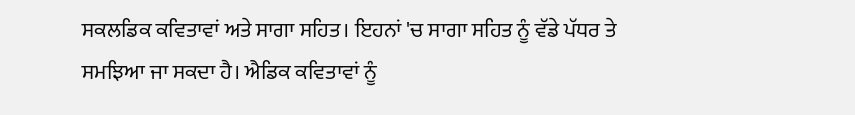ਸਕਲਡਿਕ ਕਵਿਤਾਵਾਂ ਅਤੇ ਸਾਗਾ ਸਹਿਤ। ਇਹਨਾਂ 'ਚ ਸਾਗਾ ਸਹਿਤ ਨੂੰ ਵੱਡੇ ਪੱਧਰ ਤੇ ਸਮਝਿਆ ਜਾ ਸਕਦਾ ਹੈ। ਐਡਿਕ ਕਵਿਤਾਵਾਂ ਨੂੰ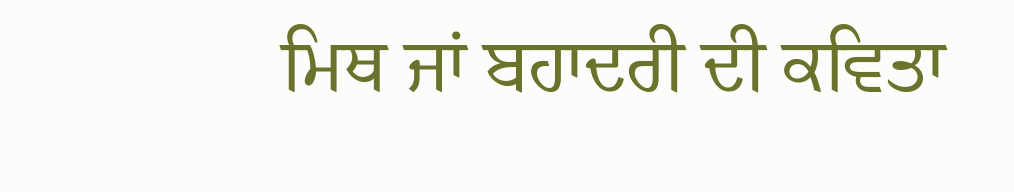ਮਿਥ ਜਾਂ ਬਹਾਦਰੀ ਦੀ ਕਵਿਤਾ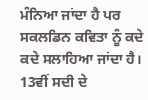ਮੰਨਿਆ ਜਾਂਦਾ ਹੈ ਪਰ ਸਕਲਡਿਨ ਕਵਿਤਾ ਨੂੰ ਕਦੇ ਕਦੇ ਸਲਾਹਿਆ ਜਾਂਦਾ ਹੈ। 13ਵੀਂ ਸਦੀ ਦੇ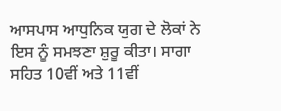ਆਸਪਾਸ ਆਧੁਨਿਕ ਯੁਗ ਦੇ ਲੋਕਾਂ ਨੇ ਇਸ ਨੂੰ ਸਮਝਣਾ ਸ਼ੁਰੂ ਕੀਤਾ। ਸਾਗਾ ਸਹਿਤ 10ਵੀਂ ਅਤੇ 11ਵੀਂ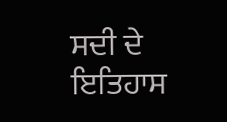ਸਦੀ ਦੇ ਇਤਿਹਾਸ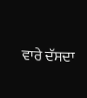ਵਾਰੇ ਦੱਸਦਾ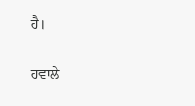ਹੈ।

ਹਵਾਲੇ